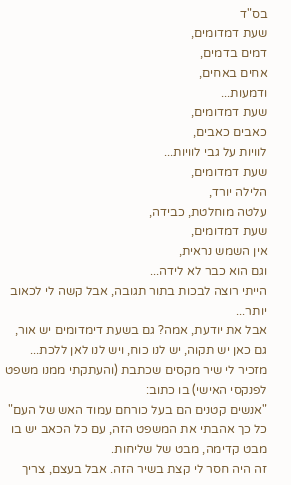בס"ד
שעת דמדומים,
דמים בדמים,
אחים באחים,
ודמעות...
שעת דמדומים,
כאבים כאבים,
לוויות על גבי לוויות...
שעת דמדומים,
הלילה יורד,
עלטה מוחלטת, כבידה,
שעת דמדומים,
אין השמש נראית,
וגם הוא כבר לא לידה...
הייתי רוצה לבכות בתור תגובה, אבל קשה לי לכאוב יותר...
אבל את יודעת, אמה? גם בשעת דימדומים יש אור, גם כאן יש תקוה, יש לנו כוח, ויש לנו לאן ללכת...
מזכיר לי שיר מקסים שכתבת (והעתקתי ממנו משפט לפנקסי האישי) בו כתוב:
"אנשים קטנים הם בעל כורחם עמוד האש של העם"
כל כך אהבתי את המשפט הזה, עם כל הכאב יש בו מבט קדימה, מבט של שליחות.
זה היה חסר לי קצת בשיר הזה. אבל בעצם, צריך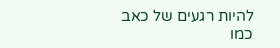להיות רגעים של כאב כמו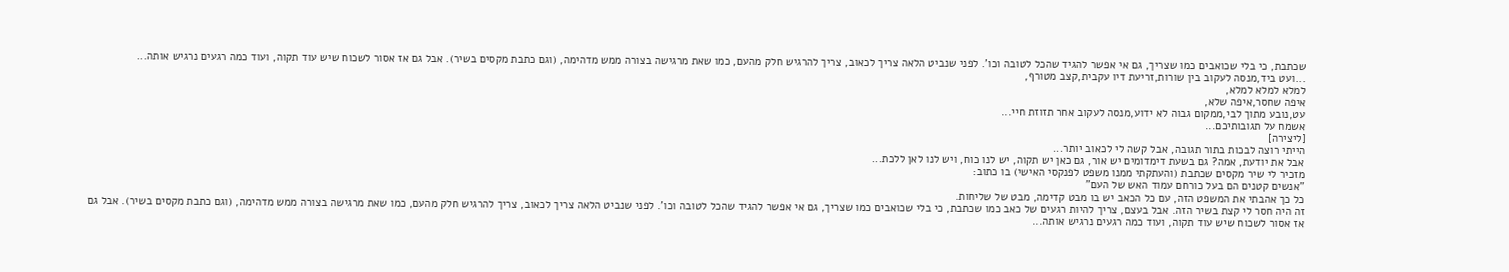שכתבת, כי בלי שכואבים כמו שצריך, גם אי אפשר להגיד שהכל לטובה וכו'. לפני שנביט הלאה צריך לכאוב, צריך להרגיש חלק מהעם, כמו שאת מרגישה בצורה ממש מדהימה, (וגם כתבת מקסים בשיר). אבל גם אז אסור לשכוח שיש עוד תקוה, ועוד כמה רגעים נרגיש אותה...
...ועט ביד,מנסה לעקוב בין שורות,זריעת דיו עקבית,קצב מטורף,
למלא למלא למלא,
איפה שחסר,איפה שלא,
עט,נובע מתוך לבי,ממקום גבוה לא ידוע,מנסה לעקוב אחר תזוזת חיי...
אשמח על תגובותיכם...
[ליצירה]
הייתי רוצה לבכות בתור תגובה, אבל קשה לי לכאוב יותר...
אבל את יודעת, אמה? גם בשעת דימדומים יש אור, גם כאן יש תקוה, יש לנו כוח, ויש לנו לאן ללכת...
מזכיר לי שיר מקסים שכתבת (והעתקתי ממנו משפט לפנקסי האישי) בו כתוב:
"אנשים קטנים הם בעל כורחם עמוד האש של העם"
כל כך אהבתי את המשפט הזה, עם כל הכאב יש בו מבט קדימה, מבט של שליחות.
זה היה חסר לי קצת בשיר הזה. אבל בעצם, צריך להיות רגעים של כאב כמו שכתבת, כי בלי שכואבים כמו שצריך, גם אי אפשר להגיד שהכל לטובה וכו'. לפני שנביט הלאה צריך לכאוב, צריך להרגיש חלק מהעם, כמו שאת מרגישה בצורה ממש מדהימה, (וגם כתבת מקסים בשיר). אבל גם אז אסור לשכוח שיש עוד תקוה, ועוד כמה רגעים נרגיש אותה...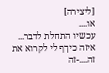[ליצירה]
או....
עכשיו התחלת לדבר...
איזה כיךף לי לקרוא את זה....-זה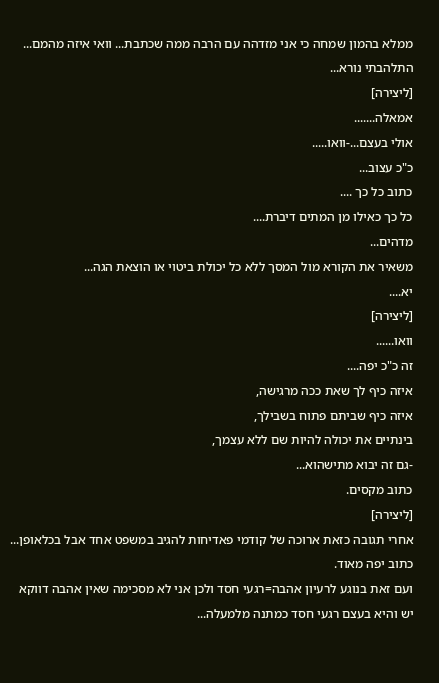ממלא בהמון שמחה כי אני מזדהה עם הרבה ממה שכתבת... וואי איזה מהמם...
התלהבתי נורא...
[ליצירה]
אמאלה.......
אולי בעצם...-וואו.....
כ"כ עצוב...
כתוב כל כך ....
כל כך כאילו מן המתים דיברת....
מדהים...
משאיר את הקורא מול המסך ללא כל יכולת ביטוי או הוצאת הגה...
יא....
[ליצירה]
וואו......
זה כ"כ יפה....
איזה כיף לך שאת ככה מרגישה,
איזה כיף שביתם פתוח בשבילך,
בינתיים את יכולה להיות שם ללא עצמך,
-גם זה יבוא מתישהוא...
כתוב מקסים.
[ליצירה]
אחרי תגובה כזאת ארוכה של קודמי פאדיחות להגיב במשפט אחד אבל בכלאופן...
כתוב יפה מאוד.
ועם זאת בנוגע לרעיון אהבה=רגעי חסד ולכן אני לא מסכימה שאין אהבה דווקא יש והיא בעצם רגעי חסד כמתנה מלמעלה...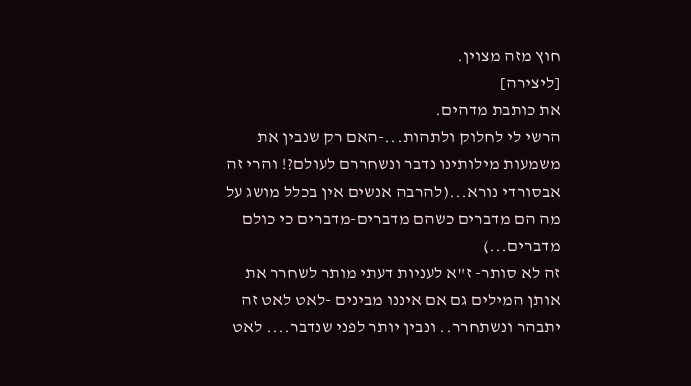חוץ מזה מצוין.
[ליצירה]
את כותבת מדהים.
הרשי לי לחלוק ולתהות...-האם רק שנבין את משמעות מילותינו נדבר ונשחררם לעולם?! והרי זה אבסורדי נורא...(להרבה אנשים אין בכלל מושג על מה הם מדברים כשהם מדברים-מדברים כי כולם מדברים...)
זה לא סותר- ז"א לעניות דעתי מותר לשחרר את אותן המילים גם אם איננו מבינים -לאט לאט זה יתבהר ונשתחרר.. ונבין יותר לפני שנדבר.... לאט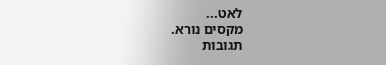לאט...
מקסים נורא.
תגובות